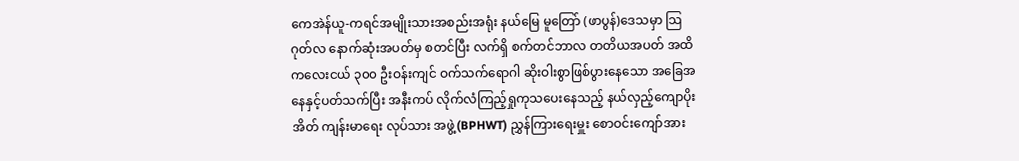ကေအဲန်ယူ-ကရင်အမျိုးသားအစည်းအရုံး နယ်မြေ မူတြော် (ဖာပွန်)ဒေသမှာ သြဂုတ်လ နောက်ဆုံးအပတ်မှ စတင်ပြီး လက်ရှိ စက်တင်ဘာလ တတိယအပတ် အထိ ကလေးငယ် ၃၀၀ ဦးဝန်းကျင် ဝက်သက်ရောဂါ ဆိုးဝါးစွာဖြစ်ပွားနေသော အခြေအနေနှင့်ပတ်သက်ပြီး အနီးကပ် လိုက်လံကြည့်ရှုကုသပေးနေသည့် နယ်လှည့်ကျောပိုးအိတ် ကျန်းမာရေး လုပ်သား အဖွဲ့(BPHWT) ညွှန်ကြားရေးမှူး စောဝင်းကျော်အား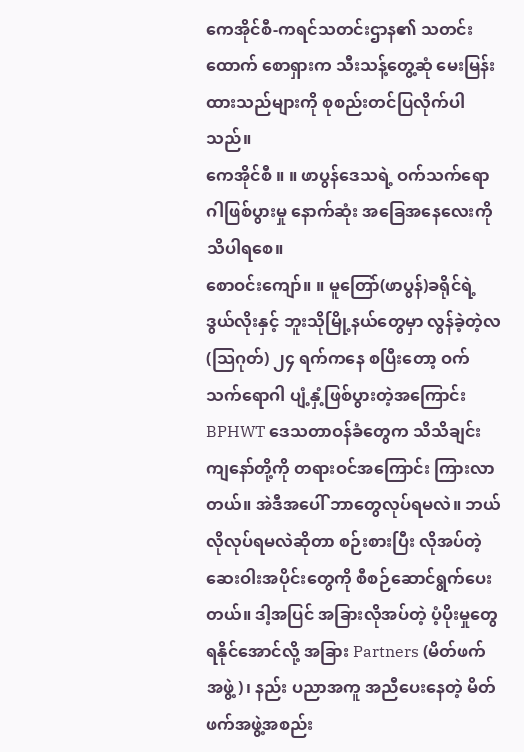ကေအိုင်စီ-ကရင်သတင်းဌာန၏ သတင်းထောက် စောရှားက သီးသန့်တွေ့ဆုံ မေးမြန်းထားသည်များကို စုစည်းတင်ပြလိုက်ပါသည်။
ကေအိုင်စီ ။ ။ ဖာပွန်ဒေသရဲ့ ဝက်သက်ရောဂါဖြစ်ပွားမှု နောက်ဆုံး အခြေအနေလေးကို သိပါရစေ။
စောဝင်းကျော်။ ။ မူတြော်(ဖာပွန်)ခရိုင်ရဲ့ ဒွယ်လိုးနှင့် ဘူးသိုမြို့နယ်တွေမှာ လွန်ခဲ့တဲ့လ(သြဂုတ်) ၂၄ ရက်ကနေ စပြီးတော့ ဝက်သက်ရောဂါ ပျံ့နှံ့ဖြစ်ပွားတဲ့အကြောင်း BPHWT ဒေသတာဝန်ခံတွေက သိသိချင်း ကျနော်တို့ကို တရားဝင်အကြောင်း ကြားလာတယ်။ အဲဒီအပေါ် ဘာတွေလုပ်ရမလဲ။ ဘယ်လိုလုပ်ရမလဲဆိုတာ စဉ်းစားပြီး လိုအပ်တဲ့ ဆေးဝါးအပိုင်းတွေကို စီစဉ်ဆောင်ရွက်ပေးတယ်။ ဒါ့အပြင် အခြားလိုအပ်တဲ့ ပံ့ပိုးမှုတွေရနိုင်အောင်လို့ အခြား Partners (မိတ်ဖက်အဖွဲ့)၊ နည်း ပညာအကူ အညီပေးနေတဲ့ မိတ်ဖက်အဖွဲ့အစည်း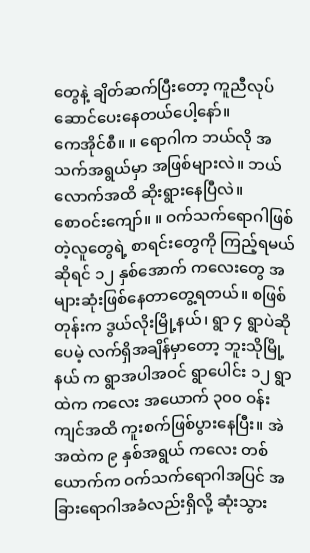တွေနဲ့ ချိတ်ဆက်ပြီးတော့ ကူညီလုပ်ဆောင်ပေးနေတယ်ပေါ့နော်။
ကေအိုင်စီ။ ။ ရောဂါက ဘယ်လို အသက်အရွယ်မှာ အဖြစ်များလဲ။ ဘယ်လောက်အထိ ဆိုးရွားနေပြီလဲ။
စောဝင်းကျော်။ ။ ဝက်သက်ရောဂါဖြစ်တဲ့လူတွေရဲ့ စာရင်းတွေကို ကြည့်ရမယ်ဆိုရင် ၁၂ နှစ်အောက် ကလေးတွေ အများဆုံးဖြစ်နေတာတွေ့ရတယ်။ စဖြစ်တုန်းက ဒွယ်လိုးမြို့နယ်၊ ရွာ ၄ ရွာပဲဆိုပေမဲ့ လက်ရှိအချိန်မှာတော့ ဘူးသိုမြို့နယ် က ရွာအပါအဝင် ရွာပေါင်း ၁၂ ရွာထဲက ကလေး အယောက် ၃၀၀ ဝန်းကျင်အထိ ကူးစက်ဖြစ်ပွားနေပြီး။ အဲအထဲက ၉ နှစ်အရွယ် ကလေး တစ်ယောက်က ဝက်သက်ရောဂါအပြင် အခြားရောဂါအခံလည်းရှိလို့ ဆုံးသွား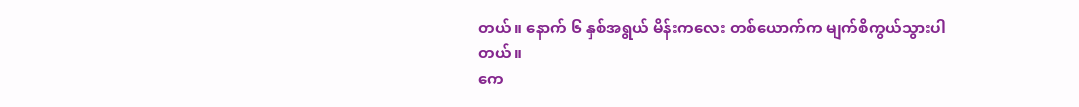တယ်။ နောက် ၆ နှစ်အရွယ် မိန်းကလေး တစ်ယောက်က မျက်စိကွယ်သွားပါတယ်။
ကေ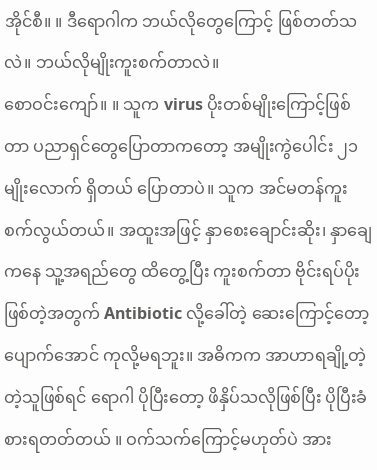အိုင်စီ။ ။ ဒီရောဂါက ဘယ်လိုတွေကြောင့် ဖြစ်တတ်သလဲ။ ဘယ်လိုမျိုးကူးစက်တာလဲ။
စောဝင်းကျော်။ ။ သူက virus ပိုးတစ်မျိုးကြောင့်ဖြစ်တာ ပညာရှင်တွေပြောတာကတော့ အမျိုးကွဲပေါင်း ၂၁ မျိုးလောက် ရှိတယ် ပြောတာပဲ။ သူက အင်မတန်ကူးစက်လွယ်တယ်။ အထူးအဖြင့် နှာစေးချောင်းဆိုး၊ နှာချေ ကနေ သူ့အရည်တွေ ထိတွေ့ပြီး ကူးစက်တာ ဗိုင်းရပ်ပိုး ဖြစ်တဲ့အတွက် Antibiotic လို့ခေါ်တဲ့ ဆေးကြောင့်တော့ ပျောက်အောင် ကုလို့မရဘူး။ အဓိကက အာဟာရချို့တဲ့တဲ့သူဖြစ်ရင် ရောဂါ ပိုပြီးတော့ ဖိနှိပ်သလိုဖြစ်ပြီး ပိုပြီးခံစားရတတ်တယ် ။ ဝက်သက်ကြောင့်မဟုတ်ပဲ အား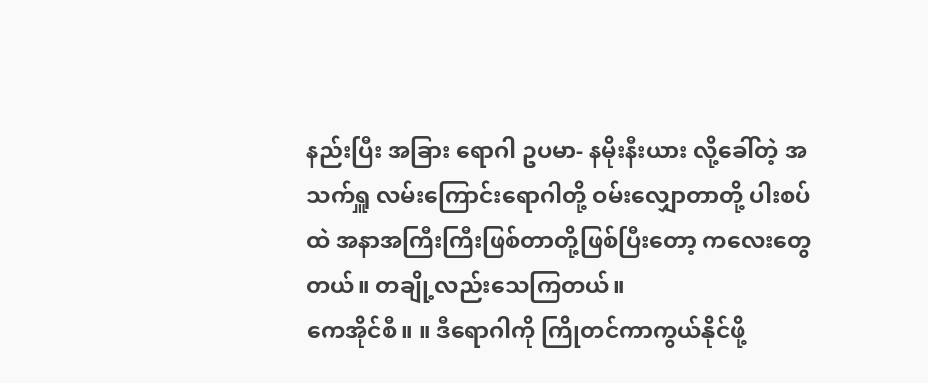နည်းပြီး အခြား ရောဂါ ဥပမာ- နမိုးနီးယား လို့ခေါ်တဲ့ အသက်ရှူ လမ်းကြောင်းရောဂါတို့ ဝမ်းလျှောတာတို့ ပါးစပ်ထဲ အနာအကြီးကြီးဖြစ်တာတို့ဖြစ်ပြီးတော့ ကလေးတွေ တယ်။ တချို့လည်းသေကြတယ်။
ကေအိုင်စီ။ ။ ဒီရောဂါကို ကြိုတင်ကာကွယ်နိုင်ဖို့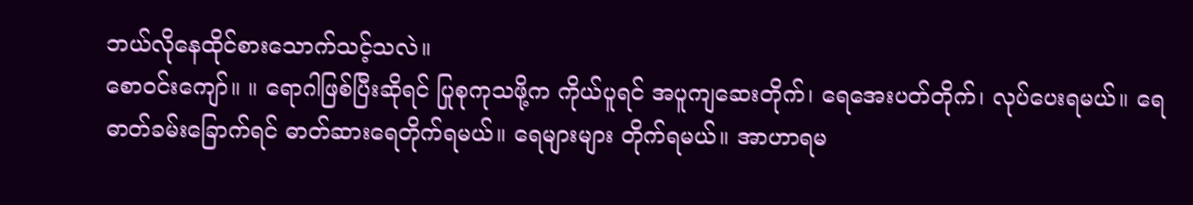ဘယ်လိုနေထိုင်စားသောက်သင့်သလဲ။
စောဝင်းကျော်။ ။ ရောဂါဖြစ်ပြီးဆိုရင် ပြုစုကုသဖို့က ကိုယ်ပူရင် အပူကျဆေးတိုက်၊ ရေအေးပတ်တိုက်၊ လုပ်ပေးရမယ်။ ရေဓာတ်ခမ်းခြောက်ရင် ဓာတ်ဆားရေတိုက်ရမယ်။ ရေများများ တိုက်ရမယ်။ အာဟာရမ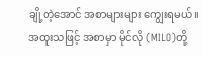ချို့တဲ့အောင် အစာများများ ကျွေးရမယ်။ အထူးသဖြင့် အစာမှာ မိုင်လို (MILO)တို့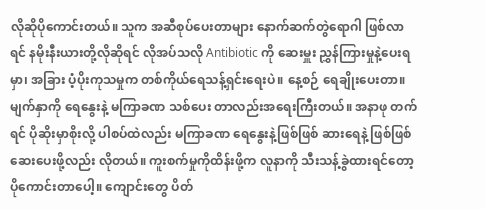လိုဆိုပိုကောင်းတယ်။ သူက အဆီစုပ်ပေးတာများ နောက်ဆက်တွဲရောဂါ ဖြစ်လာရင် နမိုးနီးယားတို့လိုဆိုရင် လိုအပ်သလို Antibiotic ကို ဆေးမှူး ညွှန်ကြားမှုနဲ့ပေးရမှာ၊ အခြား ပံ့ပိုးကုသမှုက တစ်ကိုယ်ရေသန့်ရှင်းရေးပဲ။ နေ့စဉ် ရေချိုးပေးတာ။ မျက်နှာကို ရေနွေးနဲ့ မကြာခဏ သစ်ပေး တာလည်းအရေးကြီးတယ်။ အနာဖု တက်ရင် ပိုဆိုးမှာစိုးလို့ ပါစပ်ထဲလည်း မကြာခဏ ရေနွေးနဲ့ဖြစ်ဖြစ် ဆားရေနဲ့ ဖြစ်ဖြစ်ဆေးပေးဖို့လည်း လိုတယ်။ ကူးစက်မှုကိုထိန်းဖို့က လူနာကို သီးသန့်ခွဲထားရင်တော့ ပိုကောင်းတာပေါ့။ ကျောင်းတွေ ပိတ်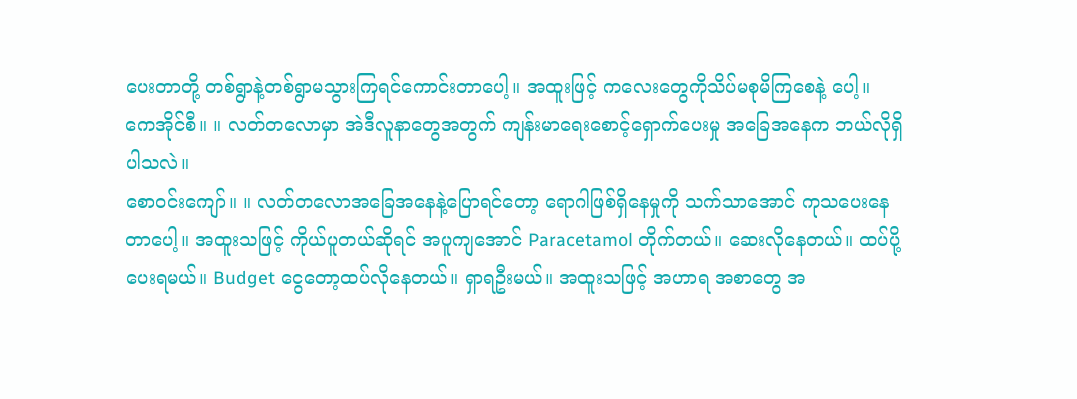ပေးတာတို့ တစ်ရွာနဲ့တစ်ရွာမသွားကြရင်ကောင်းတာပေါ့။ အထူးဖြင့် ကလေးတွေကိုသိပ်မစုမိကြစေနဲ့ ပေါ့။
ကေအိုင်စီ။ ။ လတ်တလောမှာ အဲဒီလူနာတွေအတွက် ကျန်းမာရေးစောင့်ရှောက်ပေးမှု အခြေအနေက ဘယ်လိုရှိပါသလဲ။
စောဝင်းကျော်။ ။ လတ်တလောအခြေအနေနဲ့ပြောရင်တော့ ရောဂါဖြစ်ရှိနေမှုကို သက်သာအောင် ကုသပေးနေတာပေါ့။ အထူးသဖြင့် ကိုယ်ပူတယ်ဆိုရင် အပူကျအောင် Paracetamol တိုက်တယ်။ ဆေးလိုနေတယ်။ ထပ်ပို့ပေးရမယ်။ Budget ငွေတော့ထပ်လိုနေတယ်။ ရှာရဦးမယ်။ အထူးသဖြင့် အဟာရ အစာတွေ အ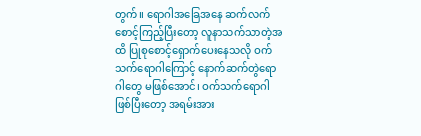တွက်။ ရောဂါအခြေအနေ ဆက်လက်စောင့်ကြည့်ပြီးတော့ လူနာသက်သာတဲ့အထိ ပြုစုစောင့်ရှောက်ပေးနေသလို ဝက်သက်ရောဂါကြောင့် နောက်ဆက်တွဲရောဂါတွေ မဖြစ်အောင်၊ ဝက်သက်ရောဂါဖြစ်ပြီးတော့ အရမ်းအား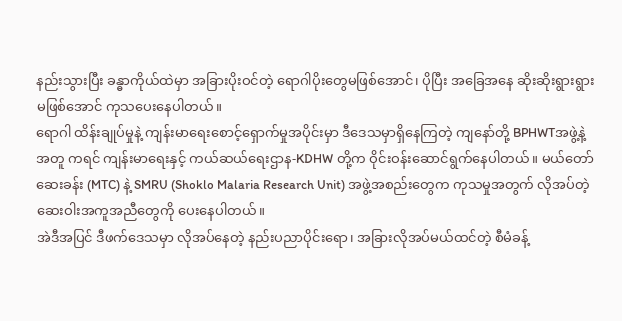နည်းသွားပြီး ခန္ဓာကိုယ်ထဲမှာ အခြားပိုးဝင်တဲ့ ရောဂါပိုးတွေမဖြစ်အောင်၊ ပိုပြီး အခြေအနေ ဆိုးဆိုးရွားရွားမဖြစ်အောင် ကုသပေးနေပါတယ်။
ရောဂါ ထိန်းချုပ်မှုနဲ့ ကျန်းမာရေးစောင့်ရှောက်မှုအပိုင်းမှာ ဒီဒေသမှာရှိနေကြတဲ့ ကျနော်တို့ BPHWTအဖွဲ့နဲ့အတူ ကရင် ကျန်းမာရေးနှင့် ကယ်ဆယ်ရေးဌာန-KDHW တို့က ဝိုင်းဝန်းဆောင်ရွက်နေပါတယ်။ မယ်တော်ဆေးခန်း (MTC) နဲ့ SMRU (Shoklo Malaria Research Unit) အဖွဲ့အစည်းတွေက ကုသမှုအတွက် လိုအပ်တဲ့ ဆေးဝါးအကူအညီတွေကို ပေးနေပါတယ်။
အဲဒီအပြင် ဒီဖက်ဒေသမှာ လိုအပ်နေတဲ့ နည်းပညာပိုင်းရော၊ အခြားလိုအပ်မယ်ထင်တဲ့ စီမံခန့်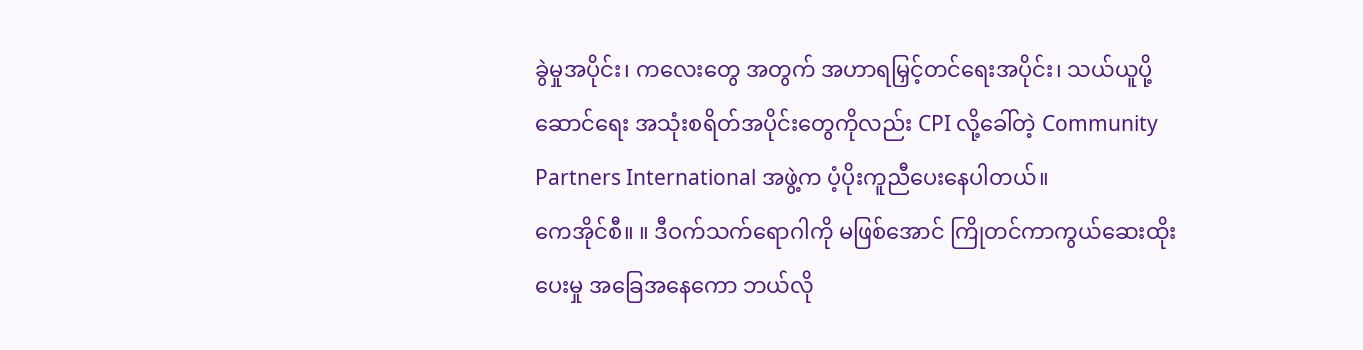ခွဲမှုအပိုင်း၊ ကလေးတွေ အတွက် အဟာရမြှင့်တင်ရေးအပိုင်း၊ သယ်ယူပို့ဆောင်ရေး အသုံးစရိတ်အပိုင်းတွေကိုလည်း CPI လို့ခေါ်တဲ့ Community Partners International အဖွဲ့က ပံ့ပိုးကူညီပေးနေပါတယ်။
ကေအိုင်စီ။ ။ ဒီဝက်သက်ရောဂါကို မဖြစ်အောင် ကြိုတင်ကာကွယ်ဆေးထိုးပေးမှု အခြေအနေကော ဘယ်လို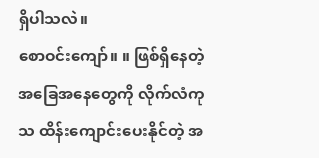ရှိပါသလဲ။
စောဝင်းကျော်။ ။ ဖြစ်ရှိနေတဲ့ အခြေအနေတွေကို လိုက်လံကုသ ထိန်းကျောင်းပေးနိုင်တဲ့ အ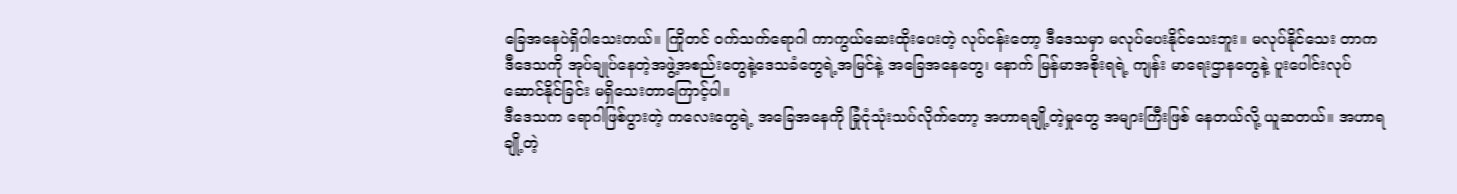ခြေအနေပဲရှိပါသေးတယ်။ ကြိုတင် ဝက်သက်ရောဂါ ကာကွယ်ဆေးထိုးပေးတဲ့ လုပ်ငန်းတော့ ဒီဒေသမှာ မလုပ်ပေးနိုင်သေးဘူး။ မလုပ်နိုင်သေး တာက ဒီဒေသကို အုပ်ချုပ်နေတဲ့အဖွဲ့အစည်းတွေနဲ့ဒေသခံတွေရဲ့အမြင်နဲ့ အခြေအနေတွေ၊ နောက် မြန်မာအစိုးရရဲ့ ကျန်း မာရေးဌာနတွေနဲ့ ပူးပေါင်းလုပ်ဆောင်နိုင်ခြင်း မရှိသေးတာကြောင့်ပါ။
ဒီဒေသက ရောဂါဖြစ်ပွားတဲ့ ကလေးတွေရဲ့ အခြေအနေကို ခြုံငုံသုံးသပ်လိုက်တော့ အဟာရချို့တဲ့မှုတွေ အများကြီးဖြစ် နေတယ်လို့ ယူဆတယ်။ အဟာရချို့တဲ့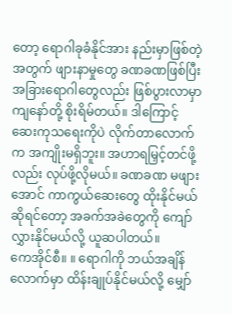တော့ ရောဂါခုခံနိုင်အား နည်းမှာဖြစ်တဲ့အတွက် ဖျားနာမှုတွေ ခဏခဏဖြစ်ပြီး အခြားရောဂါတွေလည်း ဖြစ်ပွားလာမှာ ကျနော်တို့ စိုးရိမ်တယ်။ ဒါကြောင့် ဆေးကုသရေးကိုပဲ လိုက်တာလောက်က အကျိုးမရှိဘူး။ အဟာရမြှင့်တင်ဖို့လည်း လုပ်ဖို့လိုမယ်။ ခဏခဏ မဖျားအောင် ကာကွယ်ဆေးတွေ ထိုးနိုင်မယ်ဆိုရင်တော့ အခက်အခဲတွေကို ကျော်လွှားနိုင်မယ်လို့ ယူဆပါတယ်။
ကေအိုင်စီ။ ။ ရောဂါကို ဘယ်အချိန်လောက်မှာ ထိန်းချုပ်နိုင်မယ်လို့ မျှော်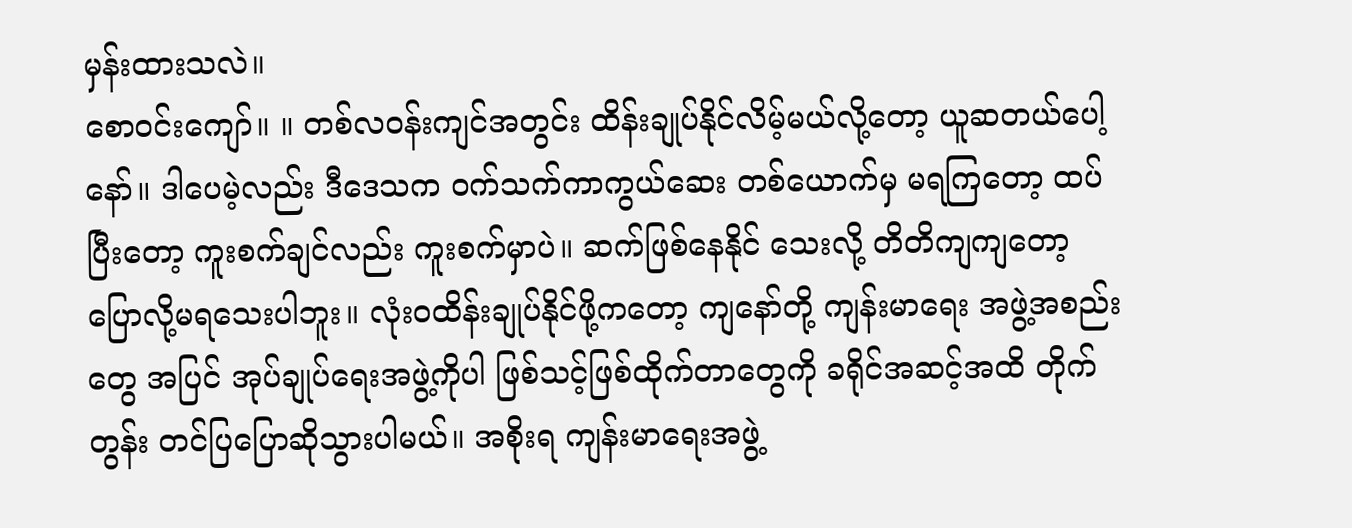မှန်းထားသလဲ။
စောဝင်းကျော်။ ။ တစ်လဝန်းကျင်အတွင်း ထိန်းချုပ်နိုင်လိမ့်မယ်လို့တော့ ယူဆတယ်ပေါ့နော်။ ဒါပေမဲ့လည်း ဒီဒေသက ဝက်သက်ကာကွယ်ဆေး တစ်ယောက်မှ မရကြတော့ ထပ်ပြီးတော့ ကူးစက်ချင်လည်း ကူးစက်မှာပဲ။ ဆက်ဖြစ်နေနိုင် သေးလို့ တိတိကျကျတော့ ပြောလို့မရသေးပါဘူး။ လုံးဝထိန်းချုပ်နိုင်ဖို့ကတော့ ကျနော်တို့ ကျန်းမာရေး အဖွဲ့အစည်းတွေ အပြင် အုပ်ချုပ်ရေးအဖွဲ့ကိုပါ ဖြစ်သင့်ဖြစ်ထိုက်တာတွေကို ခရိုင်အဆင့်အထိ တိုက်တွန်း တင်ပြပြောဆိုသွားပါမယ်။ အစိုးရ ကျန်းမာရေးအဖွဲ့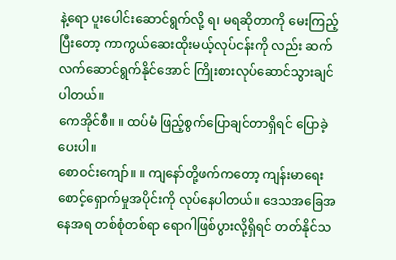နဲ့ရော ပူးပေါင်းဆောင်ရွက်လို့ ရ၊ မရဆိုတာကို မေးကြည့်ပြီးတော့ ကာကွယ်ဆေးထိုးမယ့်လုပ်ငန်းကို လည်း ဆက်လက်ဆောင်ရွက်နိုင်အောင် ကြိုးစားလုပ်ဆောင်သွားချင်ပါတယ်။
ကေအိုင်စီ။ ။ ထပ်မံ ဖြည့်စွက်ပြောချင်တာရှိရင် ပြောခဲ့ပေးပါ။
စောဝင်းကျော်။ ။ ကျနော်တို့ဖက်ကတော့ ကျန်းမာရေးစောင့်ရှောက်မှုအပိုင်းကို လုပ်နေပါတယ်။ ဒေသအခြေအနေအရ တစ်စုံတစ်ရာ ရောဂါဖြစ်ပွားလို့ရှိရင် တတ်နိုင်သ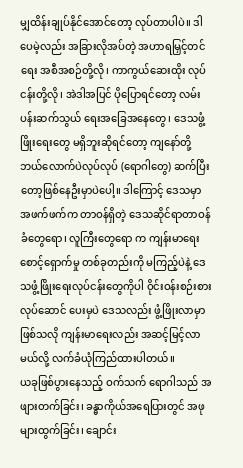မျှထိန်းချုပ်နိုင်အောင်တော့ လုပ်တာပါပဲ။ ဒါပေမဲ့လည်း အခြားလိုအပ်တဲ့ အဟာရမြှင့်တင်ရေး အစီအစဉ်တို့လို၊ ကာကွယ်ဆေးထိုး လုပ်ငန်းတို့လို၊ အဲဒါအပြင် ပိုပြောရင်တော့ လမ်းပန်းဆက်သွယ် ရေးအခြေအနေတွေ၊ ဒေသဖွံ့ဖြိုးရေးတွေ မရှိဘူးဆိုရင်တော့ ကျနော်တို့ ဘယ်လောက်ပဲလုပ်လုပ် (ရောဂါတွေ) ဆက်ပြီး တော့ဖြစ်နေဦးမှာပဲပေါ့။ ဒါကြောင့် ဒေသမှာ အဖက်ဖက်က တာဝန်ရှိတဲ့ ဒေသဆိုင်ရာတာဝန်ခံတွေရော၊ လူကြီးတွေရော က ကျန်းမာရေးစောင့်ရှောက်မှု တစ်ခုတည်းကို မကြည့်ပဲနဲ့ ဒေသဖွံ့ဖြိုးရေးလုပ်ငန်းတွေကိုပါ ဝိုင်းဝန်းစဉ်းစား လုပ်ဆောင် ပေးမှပဲ ဒေသလည်း ဖွံ့ဖြိုးလာမှာဖြစ်သလို ကျန်းမာရေးလည်း အဆင့်မြင့်လာမယ်လို့ လက်ခံယုံကြည်ထားပါတယ်။
ယခုဖြစ်ပွားနေသည့် ဝက်သက် ရောဂါသည် အဖျားတက်ခြင်း၊ ခန္ဓာကိုယ်အရေပြားတွင် အဖုများထွက်ခြင်း၊ ချောင်း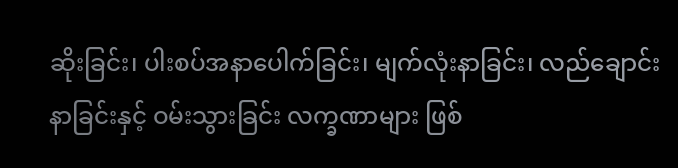ဆိုးခြင်း၊ ပါးစပ်အနာပေါက်ခြင်း၊ မျက်လုံးနာခြင်း၊ လည်ချောင်းနာခြင်းနှင့် ဝမ်းသွားခြင်း လက္ခဏာများ ဖြစ်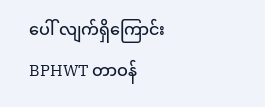ပေါ် လျက်ရှိကြောင်း BPHWT တာဝန်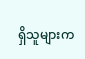ရှိသူများက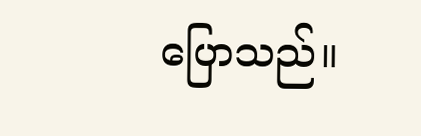ပြောသည်။